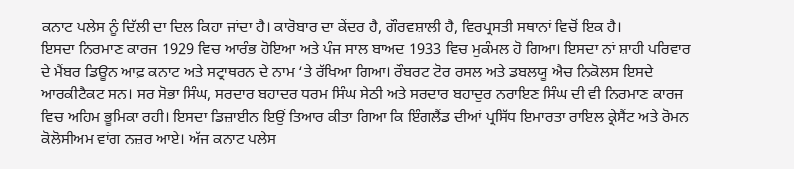ਕਨਾਟ ਪਲੇਸ ਨੂੰ ਦਿੱਲੀ ਦਾ ਦਿਲ ਕਿਹਾ ਜਾਂਦਾ ਹੈ। ਕਾਰੋਬਾਰ ਦਾ ਕੇਂਦਰ ਹੈ, ਗੌਰਵਸ਼ਾਲੀ ਹੈ, ਵਿਰਪ੍ਰਸਤੀ ਸਥਾਨਾਂ ਵਿਚੋਂ ਇਕ ਹੈ।
ਇਸਦਾ ਨਿਰਮਾਣ ਕਾਰਜ 1929 ਵਿਚ ਆਰੰਭ ਹੋਇਆ ਅਤੇ ਪੰਜ ਸਾਲ ਬਾਅਦ 1933 ਵਿਚ ਮੁਕੰਮਲ ਹੋ ਗਿਆ। ਇਸਦਾ ਨਾਂ ਸ਼ਾਹੀ ਪਰਿਵਾਰ ਦੇ ਮੈਂਬਰ ਡਿਊਨ ਆਫ਼ ਕਨਾਟ ਅਤੇ ਸਟ੍ਰਾਥਰਨ ਦੇ ਨਾਮ ‘ਤੇ ਰੱਖਿਆ ਗਿਆ। ਰੌਬਰਟ ਟੋਰ ਰਸਲ ਅਤੇ ਡਬਲਯੂ ਐਚ ਨਿਕੋਲਸ ਇਸਦੇ ਆਰਕੀਟੈਕਟ ਸਨ। ਸਰ ਸੋਭਾ ਸਿੰਘ, ਸਰਦਾਰ ਬਹਾਦਰ ਧਰਮ ਸਿੰਘ ਸੇਠੀ ਅਤੇ ਸਰਦਾਰ ਬਹਾਦੁਰ ਨਰਾਇਣ ਸਿੰਘ ਦੀ ਵੀ ਨਿਰਮਾਣ ਕਾਰਜ ਵਿਚ ਅਹਿਮ ਭੂਮਿਕਾ ਰਹੀ। ਇਸਦਾ ਡਿਜ਼ਾਈਨ ਇਉਂ ਤਿਆਰ ਕੀਤਾ ਗਿਆ ਕਿ ਇੰਗਲੈਂਡ ਦੀਆਂ ਪ੍ਰਸਿੱਧ ਇਮਾਰਤਾ ਰਾਇਲ ਕ੍ਰੇਸੈਂਟ ਅਤੇ ਰੋਮਨ ਕੋਲੋਸੀਅਮ ਵਾਂਗ ਨਜ਼ਰ ਆਏ। ਅੱਜ ਕਨਾਟ ਪਲੇਸ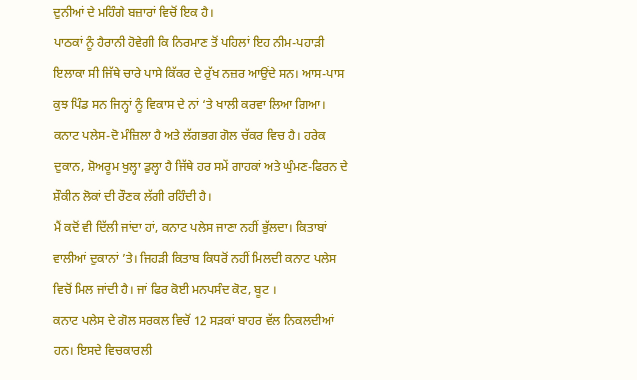ਦੁਨੀਆਂ ਦੇ ਮਹਿੰਗੇ ਬਜ਼ਾਰਾਂ ਵਿਚੋਂ ਇਕ ਹੈ।
ਪਾਠਕਾਂ ਨੂੰ ਹੈਰਾਨੀ ਹੋਵੇਗੀ ਕਿ ਨਿਰਮਾਣ ਤੋਂ ਪਹਿਲਾਂ ਇਹ ਨੀਮ-ਪਹਾੜੀ ਇਲਾਕਾ ਸੀ ਜਿੱਥੇ ਚਾਰੇ ਪਾਸੇ ਕਿੱਕਰ ਦੇ ਰੁੱਖ ਨਜ਼ਰ ਆਉਂਦੇ ਸਨ। ਆਸ-ਪਾਸ ਕੁਝ ਪਿੰਡ ਸਨ ਜਿਨ੍ਹਾਂ ਨੂੰ ਵਿਕਾਸ ਦੇ ਨਾਂ ‘ਤੇ ਖਾਲੀ ਕਰਵਾ ਲਿਆ ਗਿਆ।
ਕਨਾਟ ਪਲੇਸ-ਦੋ ਮੰਜ਼ਿਲਾ ਹੈ ਅਤੇ ਲੱਗਭਗ ਗੋਲ ਚੱਕਰ ਵਿਚ ਹੈ। ਹਰੇਕ ਦੁਕਾਨ, ਸ਼ੋਅਰੂਮ ਖੁਲ੍ਹਾ ਡੁਲ੍ਹਾ ਹੈ ਜਿੱਥੇ ਹਰ ਸਮੇਂ ਗਾਹਕਾਂ ਅਤੇ ਘੁੰਮਣ-ਫਿਰਨ ਦੇ ਸ਼ੌਕੀਨ ਲੋਕਾਂ ਦੀ ਰੌਣਕ ਲੱਗੀ ਰਹਿੰਦੀ ਹੈ।
ਮੈਂ ਕਦੋਂ ਵੀ ਦਿੱਲੀ ਜਾਂਦਾ ਹਾਂ, ਕਨਾਟ ਪਲੇਸ ਜਾਣਾ ਨਹੀਂ ਭੁੱਲਦਾ। ਕਿਤਾਬਾਂ ਵਾਲੀਆਂ ਦੁਕਾਨਾਂ ’ਤੇ। ਜਿਹੜੀ ਕਿਤਾਬ ਕਿਧਰੋਂ ਨਹੀਂ ਮਿਲਦੀ ਕਨਾਟ ਪਲੇਸ ਵਿਚੋਂ ਮਿਲ ਜਾਂਦੀ ਹੈ। ਜਾਂ ਫਿਰ ਕੋਈ ਮਨਪਸੰਦ ਕੋਟ, ਬੂਟ ।
ਕਨਾਟ ਪਲੇਸ ਦੇ ਗੋਲ ਸਰਕਲ ਵਿਚੋਂ 12 ਸੜਕਾਂ ਬਾਹਰ ਵੱਲ ਨਿਕਲਦੀਆਂ ਹਨ। ਇਸਦੇ ਵਿਚਕਾਰਲੀ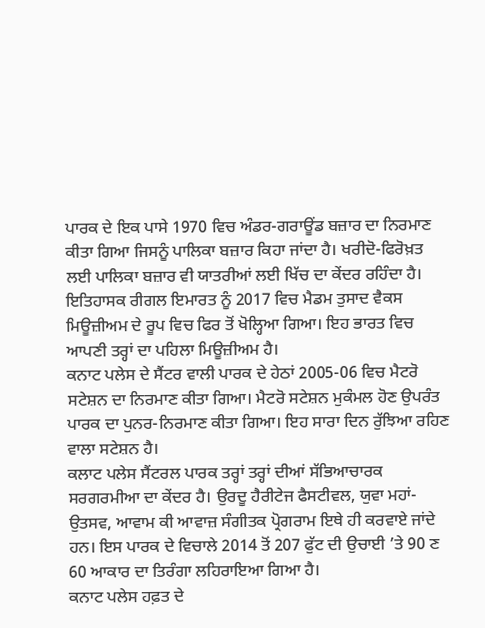ਪਾਰਕ ਦੇ ਇਕ ਪਾਸੇ 1970 ਵਿਚ ਅੰਡਰ-ਗਰਾਊਂਡ ਬਜ਼ਾਰ ਦਾ ਨਿਰਮਾਣ ਕੀਤਾ ਗਿਆ ਜਿਸਨੂੰ ਪਾਲਿਕਾ ਬਜ਼ਾਰ ਕਿਹਾ ਜਾਂਦਾ ਹੈ। ਖਰੀਦੋ-ਫਿਰੋਖ਼ਤ ਲਈ ਪਾਲਿਕਾ ਬਜ਼ਾਰ ਵੀ ਯਾਤਰੀਆਂ ਲਈ ਖਿੱਚ ਦਾ ਕੇਂਦਰ ਰਹਿੰਦਾ ਹੈ।
ਇਤਿਹਾਸਕ ਰੀਗਲ ਇਮਾਰਤ ਨੂੰ 2017 ਵਿਚ ਮੈਡਮ ਤੁਸਾਦ ਵੈਕਸ ਮਿਊਜ਼ੀਅਮ ਦੇ ਰੂਪ ਵਿਚ ਫਿਰ ਤੋਂ ਖੋਲ੍ਹਿਆ ਗਿਆ। ਇਹ ਭਾਰਤ ਵਿਚ ਆਪਣੀ ਤਰ੍ਹਾਂ ਦਾ ਪਹਿਲਾ ਮਿਊਜ਼ੀਅਮ ਹੈ।
ਕਨਾਟ ਪਲੇਸ ਦੇ ਸੈਂਟਰ ਵਾਲੀ ਪਾਰਕ ਦੇ ਹੇਠਾਂ 2005-06 ਵਿਚ ਮੈਟਰੋ ਸਟੇਸ਼ਨ ਦਾ ਨਿਰਮਾਣ ਕੀਤਾ ਗਿਆ। ਮੈਟਰੋ ਸਟੇਸ਼ਨ ਮੁਕੰਮਲ ਹੋਣ ਉਪਰੰਤ ਪਾਰਕ ਦਾ ਪੁਨਰ-ਨਿਰਮਾਣ ਕੀਤਾ ਗਿਆ। ਇਹ ਸਾਰਾ ਦਿਨ ਰੁੱਝਿਆ ਰਹਿਣ ਵਾਲਾ ਸਟੇਸ਼ਨ ਹੈ।
ਕਲਾਟ ਪਲੇਸ ਸੈਂਟਰਲ ਪਾਰਕ ਤਰ੍ਹਾਂ ਤਰ੍ਹਾਂ ਦੀਆਂ ਸੱਭਿਆਚਾਰਕ ਸਰਗਰਮੀਆ ਦਾ ਕੇਂਦਰ ਹੈ। ਉਰਦੂ ਹੈਰੀਟੇਜ ਫੈਸਟੀਵਲ, ਯੁਵਾ ਮਹਾਂ-ਉਤਸਵ, ਆਵਾਮ ਕੀ ਆਵਾਜ਼ ਸੰਗੀਤਕ ਪ੍ਰੋਗਰਾਮ ਇਥੇ ਹੀ ਕਰਵਾਏ ਜਾਂਦੇ ਹਨ। ਇਸ ਪਾਰਕ ਦੇ ਵਿਚਾਲੇ 2014 ਤੋਂ 207 ਫੁੱਟ ਦੀ ਉਚਾਈ ’ਤੇ 90 ਣ 60 ਆਕਾਰ ਦਾ ਤਿਰੰਗਾ ਲਹਿਰਾਇਆ ਗਿਆ ਹੈ।
ਕਨਾਟ ਪਲੇਸ ਹਫ਼ਤ ਦੇ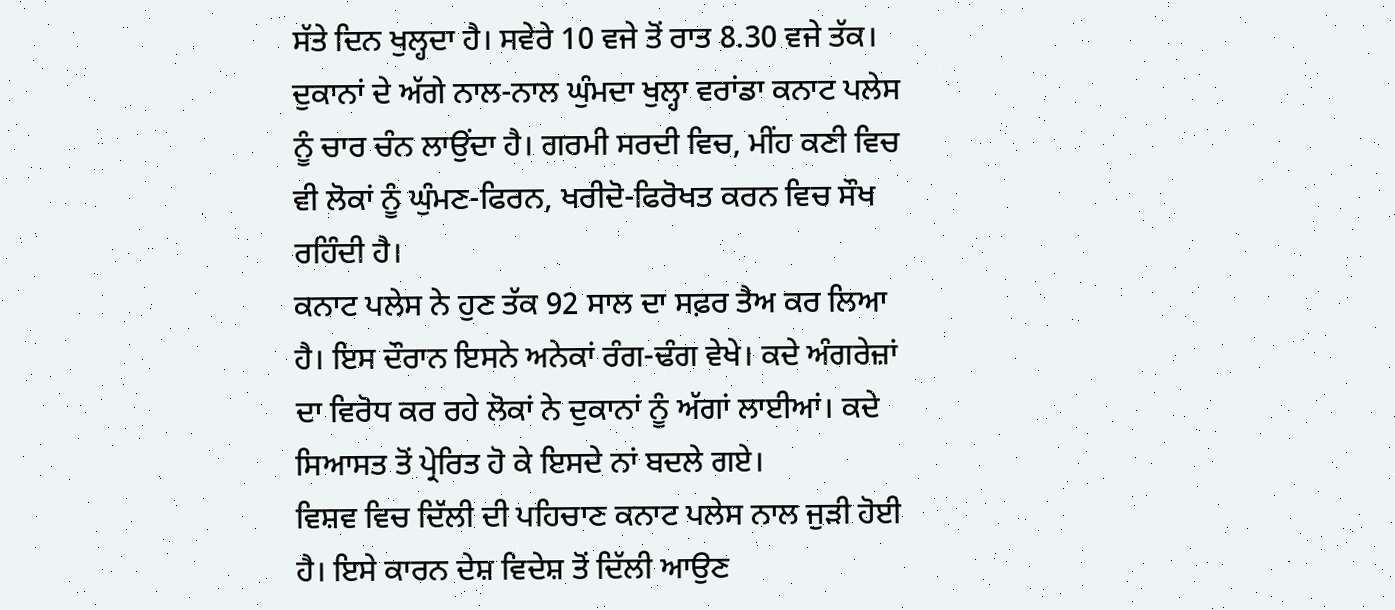ਸੱਤੇ ਦਿਨ ਖੁਲ੍ਹਦਾ ਹੈ। ਸਵੇਰੇ 10 ਵਜੇ ਤੋਂ ਰਾਤ 8.30 ਵਜੇ ਤੱਕ। ਦੁਕਾਨਾਂ ਦੇ ਅੱਗੇ ਨਾਲ-ਨਾਲ ਘੁੰਮਦਾ ਖੁਲ੍ਹਾ ਵਰਾਂਡਾ ਕਨਾਟ ਪਲੇਸ ਨੂੰ ਚਾਰ ਚੰਨ ਲਾਉਂਦਾ ਹੈ। ਗਰਮੀ ਸਰਦੀ ਵਿਚ, ਮੀਂਹ ਕਣੀ ਵਿਚ ਵੀ ਲੋਕਾਂ ਨੂੰ ਘੁੰਮਣ-ਫਿਰਨ, ਖਰੀਦੋ-ਫਿਰੋਖਤ ਕਰਨ ਵਿਚ ਸੌਖ ਰਹਿੰਦੀ ਹੈ।
ਕਨਾਟ ਪਲੇਸ ਨੇ ਹੁਣ ਤੱਕ 92 ਸਾਲ ਦਾ ਸਫ਼ਰ ਤੈਅ ਕਰ ਲਿਆ ਹੈ। ਇਸ ਦੌਰਾਨ ਇਸਨੇ ਅਨੇਕਾਂ ਰੰਗ-ਢੰਗ ਵੇਖੇ। ਕਦੇ ਅੰਗਰੇਜ਼ਾਂ ਦਾ ਵਿਰੋਧ ਕਰ ਰਹੇ ਲੋਕਾਂ ਨੇ ਦੁਕਾਨਾਂ ਨੂੰ ਅੱਗਾਂ ਲਾਈਆਂ। ਕਦੇ ਸਿਆਸਤ ਤੋਂ ਪ੍ਰੇਰਿਤ ਹੋ ਕੇ ਇਸਦੇ ਨਾਂ ਬਦਲੇ ਗਏ।
ਵਿਸ਼ਵ ਵਿਚ ਦਿੱਲੀ ਦੀ ਪਹਿਚਾਣ ਕਨਾਟ ਪਲੇਸ ਨਾਲ ਜੁੜੀ ਹੋਈ ਹੈ। ਇਸੇ ਕਾਰਨ ਦੇਸ਼ ਵਿਦੇਸ਼ ਤੋਂ ਦਿੱਲੀ ਆਉਣ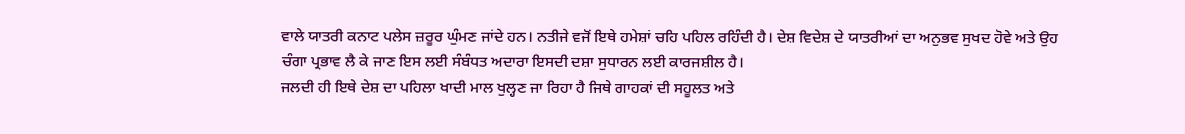ਵਾਲੇ ਯਾਤਰੀ ਕਨਾਟ ਪਲੇਸ ਜ਼ਰੂਰ ਘੁੰਮਣ ਜਾਂਦੇ ਹਨ। ਨਤੀਜੇ ਵਜੋਂ ਇਥੇ ਹਮੇਸ਼ਾਂ ਚਹਿ ਪਹਿਲ ਰਹਿੰਦੀ ਹੈ। ਦੇਸ਼ ਵਿਦੇਸ਼ ਦੇ ਯਾਤਰੀਆਂ ਦਾ ਅਨੁਭਵ ਸੁਖਦ ਹੋਵੇ ਅਤੇ ਉਹ ਚੰਗਾ ਪ੍ਰਭਾਵ ਲੈ ਕੇ ਜਾਣ ਇਸ ਲਈ ਸੰਬੰਧਤ ਅਦਾਰਾ ਇਸਦੀ ਦਸ਼ਾ ਸੁਧਾਰਨ ਲਈ ਕਾਰਜਸ਼ੀਲ ਹੈ।
ਜਲਦੀ ਹੀ ਇਥੇ ਦੇਸ਼ ਦਾ ਪਹਿਲਾ ਖਾਦੀ ਮਾਲ ਖੁਲ੍ਹਣ ਜਾ ਰਿਹਾ ਹੈ ਜਿਥੇ ਗਾਹਕਾਂ ਦੀ ਸਹੂਲਤ ਅਤੇ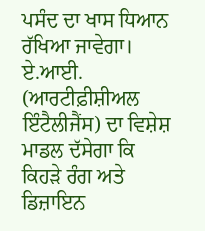ਪਸੰਦ ਦਾ ਖਾਸ ਧਿਆਨ ਰੱਖਿਆ ਜਾਵੇਗਾ। ਏ.ਆਈ. (ਆਰਟੀਫ਼ੀਸ਼ੀਅਲ ਇੰਟੈਲੀਜੈਂਸ) ਦਾ ਵਿਸ਼ੇਸ਼ ਮਾਡਲ ਦੱਸੇਗਾ ਕਿ ਕਿਹੜੇ ਰੰਗ ਅਤੇ ਡਿਜ਼ਾਇਨ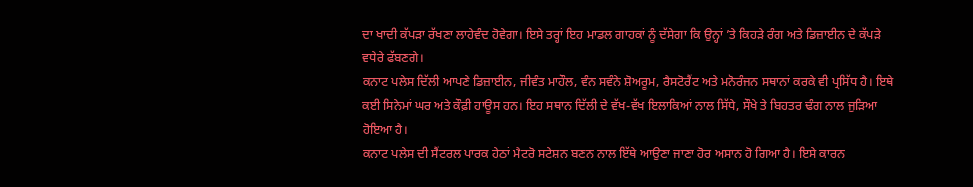ਦਾ ਖਾਦੀ ਕੱਪੜਾ ਰੱਖਣਾ ਲਾਹੇਵੰਦ ਹੋਵੇਗਾ। ਇਸੇ ਤਰ੍ਹਾਂ ਇਹ ਮਾਡਲ ਗਾਹਕਾਂ ਨੂੰ ਦੱਸੇਗਾ ਕਿ ਉਨ੍ਹਾਂ ’ਤੇ ਕਿਹੜੇ ਰੰਗ ਅਤੇ ਡਿਜ਼ਾਈਨ ਦੇ ਕੱਪੜੇ ਵਧੇਰੇ ਫੱਬਣਗੇ।
ਕਨਾਟ ਪਲੇਸ ਦਿੱਲੀ ਆਪਣੇ ਡਿਜ਼ਾਈਨ, ਜੀਵੰਤ ਮਾਹੌਲ, ਵੰਨ ਸਵੰਨੇ ਸ਼ੋਅਰੂਮ, ਰੈਸਟੋਰੈਂਟ ਅਤੇ ਮਨੋਰੰਜਨ ਸਥਾਨਾਂ ਕਰਕੇ ਵੀ ਪ੍ਰਸਿੱਧ ਹੈ। ਇਥੇ ਕਈ ਸਿਨੇਮਾਂ ਘਰ ਅਤੇ ਕੌਫ਼ੀ ਹਾਊਸ ਹਨ। ਇਹ ਸਥਾਨ ਦਿੱਲੀ ਦੇ ਵੱਖ-ਵੱਖ ਇਲਾਕਿਆਂ ਨਾਲ ਸਿੱਧੇ, ਸੌਖੇ ਤੇ ਬਿਹਤਰ ਢੰਗ ਨਾਲ ਜੁੜਿਆ ਹੋਇਆ ਹੈ।
ਕਨਾਟ ਪਲੇਸ ਦੀ ਸੈਂਟਰਲ ਪਾਰਕ ਹੇਠਾਂ ਮੈਟਰੋ ਸਟੇਸ਼ਨ ਬਣਨ ਨਾਲ ਇੱਥੇ ਆਉਣਾ ਜਾਣਾ ਹੋਰ ਅਸਾਨ ਹੋ ਗਿਆ ਹੈ। ਇਸੇ ਕਾਰਨ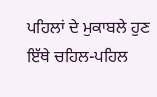ਪਹਿਲਾਂ ਦੇ ਮੁਕਾਬਲੇ ਹੁਣ ਇੱਥੇ ਚਹਿਲ-ਪਹਿਲ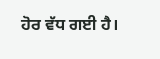ਹੋਰ ਵੱਧ ਗਈ ਹੈ।